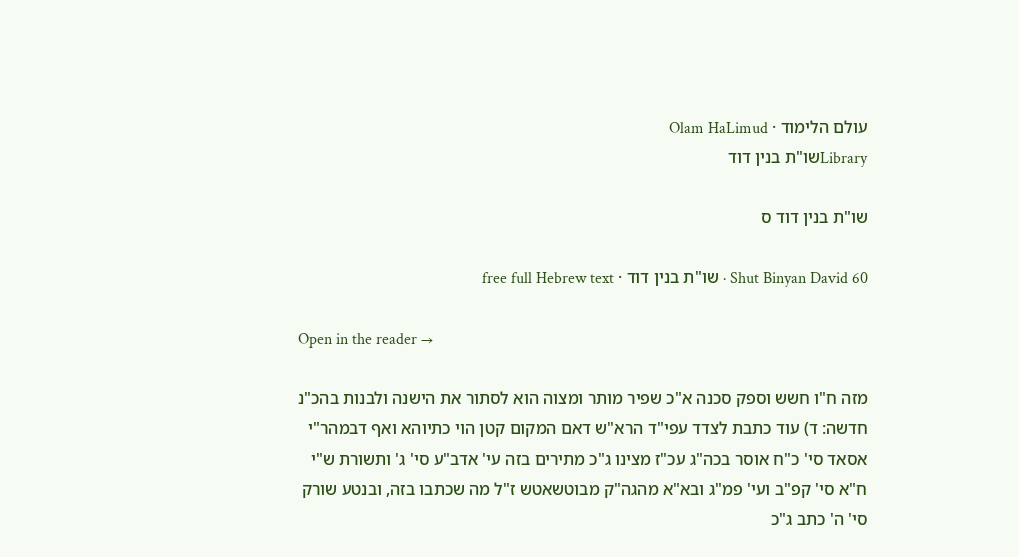עולם הלימוד · Olam HaLimud
Libraryשו"ת בנין דוד

שו"ת בנין דוד ס

Shut Binyan David 60 · שו"ת בנין דוד · free full Hebrew text

Open in the reader →

מזה ח"ו חשש וספק סכנה א"כ שפיר מותר ומצוה הוא לסתור את הישנה ולבנות בהכ"נ חדשה: ד) עוד כתבת לצדד עפי"ד הרא"ש דאם המקום קטן הוי כתיוהא ואף דבמהר"י אסאד סי' כ"ח אוסר בכה"ג עכ"ז מצינו ג"כ מתירים בזה עי' אדב"ע סי' ג' ותשורת ש"י ח"א סי' קפ"ב ועי' פמ"ג ובא"א מהגה"ק מבוטשאטש ז"ל מה שכתבו בזה, ובנטע שורק סי' ה' כתב ג"כ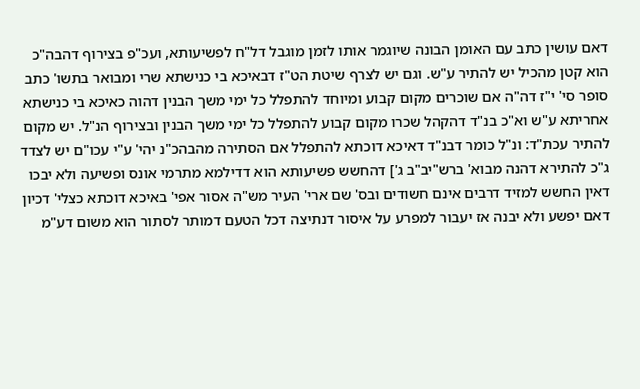דאם עושין כתב עם האומן הבונה שיוגמר אותו לזמן מוגבל דל"ח לפשיעותא, ועכ"פ בצירוף דהבה"כ הוא קטן מהכיל יש להתיר ע"ש. וגם יש לצרף שיטת הט"ז דבאיכא בי כנישתא שרי ומבואר בתשו' כתב סופר סי' י"ז דה"ה אם שוכרים מקום קבוע ומיוחד להתפלל כל ימי משך הבנין דהוה כאיכא בי כנישתא אחריתא ע"ש וא"כ בנ"ד דהקהל שכרו מקום קבוע להתפלל כל ימי משך הבנין ובצירוף הנ"ל. יש מקום להתיר עכת"ד: ונ"ל כומר דבנ"ד דאיכא דוכתא להתפלל אם הסתירה מהבהכ"נ יהי' ע"י עכו"ם יש לצדד ג"כ להתירא דהנה מבוא' ברש"יב"ב ג'] דהחשש פשיעותא הוא דדילמא מתרמי אונס ופשיעה ולא יבכו דאין החשש למזיד דרבים אינם חשודים ובס' שם ארי' העיר מש"ה אסור אפי' באיכא דוכתא כצלי' דכיון דאם יפשע ולא יבנה אז יעבור למפרע על איסור דנתיצה דכל הטעם דמותר לסתור הוא משום דע"מ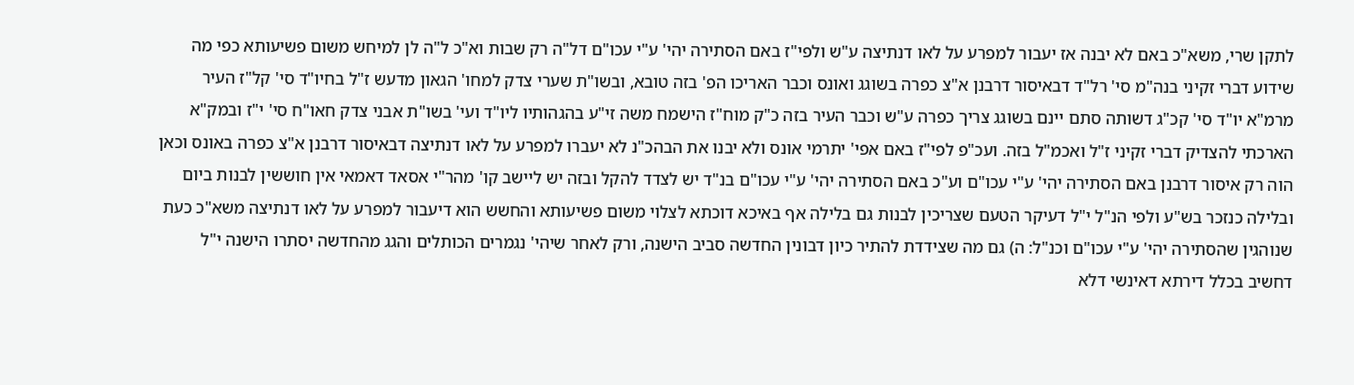לתקן שרי, משא"כ באם לא יבנה אז יעבור למפרע על לאו דנתיצה ע"ש ולפי"ז באם הסתירה יהי' ע"י עכו"ם דל"ה רק שבות וא"כ ל"ה לן למיחש משום פשיעותא כפי מה שידוע דברי זקיני בנה"מ סי' רל"ד דבאיסור דרבנן א"צ כפרה בשוגג ואונס וכבר האריכו הפ' בזה טובא, ובשו"ת שערי צדק למחו' הגאון מדעש ז"ל בחיו"ד סי' קל"ז העיר מרמ"א יו"ד סי' קכ"ג דשותה סתם יינם בשוגג צריך כפרה ע"ש וכבר העיר בזה כ"ק מוח"ז הישמח משה זי"ע בהגהותיו ליו"ד ועי' בשו"ת אבני צדק חאו"ח סי' י"ז ובמק"א הארכתי להצדיק דברי זקיני ז"ל ואכמ"ל בזה. ועכ"פ לפי"ז באם אפי' יתרמי אונס ולא יבנו את הבהכ"נ לא יעברו למפרע על לאו דנתיצה דבאיסור דרבנן א"צ כפרה באונס וכאן הוה רק איסור דרבנן באם הסתירה יהי' ע"י עכו"ם וע"כ באם הסתירה יהי' ע"י עכו"ם בנ"ד יש לצדד להקל ובזה יש ליישב קו' מהר"י אסאד דאמאי אין חוששין לבנות ביום ובלילה כנזכר בש"ע ולפי הנ"ל י"ל דעיקר הטעם שצריכין לבנות גם בלילה אף באיכא דוכתא לצלוי משום פשיעותא והחשש הוא דיעבור למפרע על לאו דנתיצה משא"כ כעת שנוהגין שהסתירה יהי' ע"י עכו"ם וכנ"ל: ה) גם מה שצידדת להתיר כיון דבונין החדשה סביב הישנה, ורק לאחר שיהי' נגמרים הכותלים והגג מהחדשה יסתרו הישנה י"ל דחשיב בכלל דירתא דאינשי דלא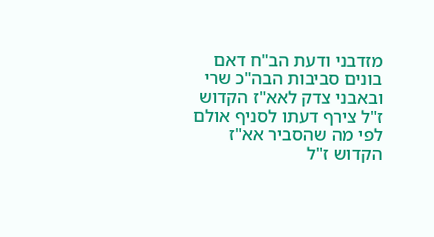מזדבני ודעת הב"ח דאם בונים סביבות הבה"כ שרי ובאבני צדק לאא"ז הקדוש ז"ל צירף דעתו לסניף אולם לפי מה שהסביר אא"ז הקדוש ז"ל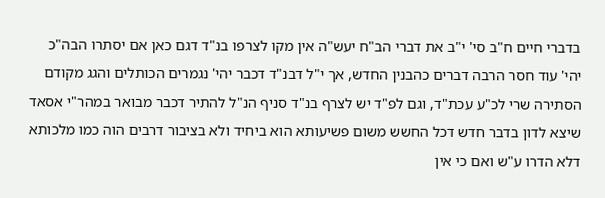בדברי חיים ח"ב סי' י"ב את דברי הב"ח יעש"ה אין מקו לצרפו בנ"ד דגם כאן אם יסתרו הבה"כ יהי' עוד חסר הרבה דברים כהבנין החדש, אך י"ל דבנ"ד דכבר יהי' נגמרים הכותלים והגג מקודם הסתירה שרי לכ"ע עכת"ד, וגם לפ"ד יש לצרף בנ"ד סניף הנ"ל להתיר דכבר מבואר במהר"י אסאד שיצא לדון בדבר חדש דכל החשש משום פשיעותא הוא ביחיד ולא בציבור דרבים הוה כמו מלכותא דלא הדרו ע"ש ואם כי אין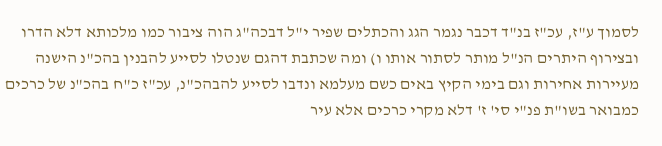לסמוך ע"ז, עכ"ז בנ"ד דכבר נגמר הגג והכתלים שפיר י"ל דבכה"ג הוה ציבור כמו מלכותא דלא הדרו ובצירוף היתרים הנ"ל מותר לסתור אותו ו) ומה שכתבת דהגם שנטלו לסייע להבנין בהכ"נ הישנה מעיירות אחירות וגם בימי הקיץ באים כשם מעלמא ונדבו לסייע להבהכ"נ, עכ"ז כ"ח בהכ"נ של כרכים כמבואר בשו"ת פנ"י סי' ז' דלא מקרי כרכים אלא עיר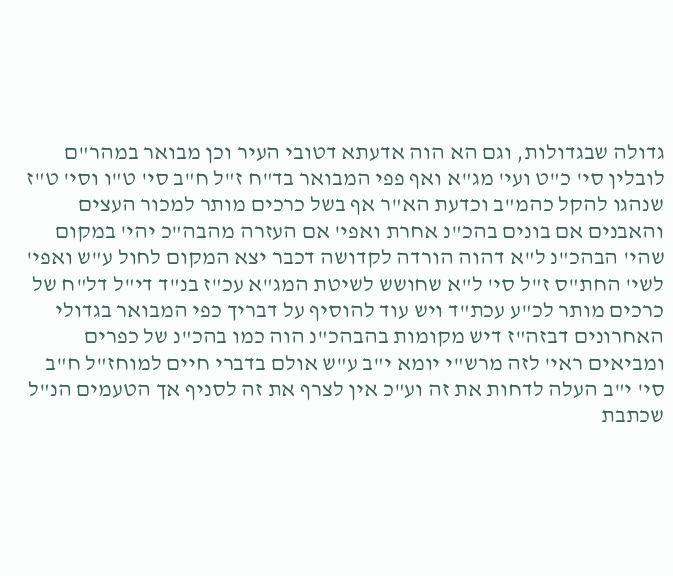גדולה שבגדולות, וגם הא הוה אדעתא דטובי העיר וכן מבואר במהר"ם לובלין סי' כ"ט ועי' מג"א ואף פפי המבואר בד"ח ז"ל ח"ב סי' ט"ו וסי' ט"ז שנהגו להקל כהמ"ב וכדעת הא"ר אף בשל כרכים מותר למכור העצים והאבנים אם בונים בהכ"נ אחרת ואפי' אם העזרה מהבה"כ יהי' במקום שהי' הבהכ"נ ל"א דהוה הורדה לקדושה דכבר יצא המקום לחול ע"ש ואפי' לשי' החת"ס ז"ל סי' ל"א שחושש לשיטת המג"א עכ"ז בנ"ד די"ל דל"ח של כרכים מותר לכ"ע עכת"ד ויש עוד להוסיף על דבריך כפי המבואר בגדולי האחרונים דבזה"ז דיש מקומות בהבהכ"נ הוה כמו בהכ"נ של כפרים ומביאים ראי' לזה מרש"י יומא י"ב ע"ש אולם בדברי חיים למוחז"ל ח"ב סי' י"ב העלה לדחות את זה וע"כ אין לצרף את זה לסניף אך הטעמים הנ"ל שכתבת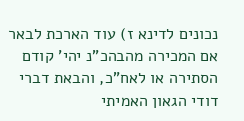נכונים לדינא ז) עוד הארכת לבאר אם המכירה מהבהכ"נ יהי' קודם הסתירה או לאח"כ, והבאת דברי דודי הגאון האמיתי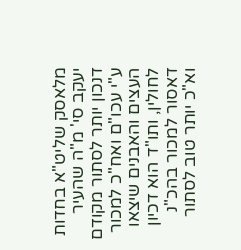מלאסק שליט"א בחדות יעקב סי' מ"ה שהעיר דנכון יותר לסתור מקודם ע"י עכו"ם ואח"כ למכור העצים והאבנים שיצאו לחולין, ותו"ד הוא דכיון דאסור למכור בהכ"נ וא"כ יותר טוב לסתור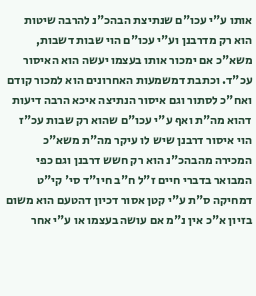אותו ע"י עכו"ם שנתיצת הבהכ"נ להרבה שיטות הוא רק מדרבנן וע"י עכו"ם הוי שבות דשבות, משא"כ אם ימכור אותו בעצמו יעשה הוא האיסור עכ"ד. וכתבת דמשמעות האחרונים הוא למכור קודם ואח"כ לסתור וגם איסור הנתיצה איכא הרבה דיעות דהוא מה"ת ואף ע"י עכו"ם שהוא רק שבות עכ"ז הוי איסור דרבנן שיש לו עיקר מה"ת משא"כ המכירה מהבהכ"נ הוא רק חשש דרבנן וגם כפי המבואר בדברי חיים ז"ל ח"ב חיו"ד סי' קי"ט דמחיקה ס"ת ע"י קטן אסור דכיון דהטעם הוא משום בזיון א"כ אין נ"מ אם עושה בעצמו או ע"י אחר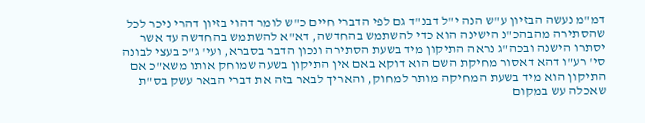דמ"מ נעשה הבזיון ע"ש הנה י"ל דבנ"ד גם לפי הדברי חיים כ"ש לומר דהוי בזיון דהרי ניכר לכל שהסתירה מהבהכ"נ הישינה הוא כדי להשתמש בהחדשה, דא"א להשתמש בהחדשה עד אשר יסתרו הישנה ובכה"ג נראה התיקון מיד בשעת הסתירה ונכון הדבר בסברא, ועי' ג"כ בעצי לבונה סי' רע"ו דהא דאסור מחיקת השם הוא דוקא באם אין התיקון בשעה שמוחק אותו משא"כ אם התיקון הוא מיד בשעת המחיקה מותר למחוק, והאריך לבאר בזה את דברי הבאר עשק בס"ת שאכלה עש במקום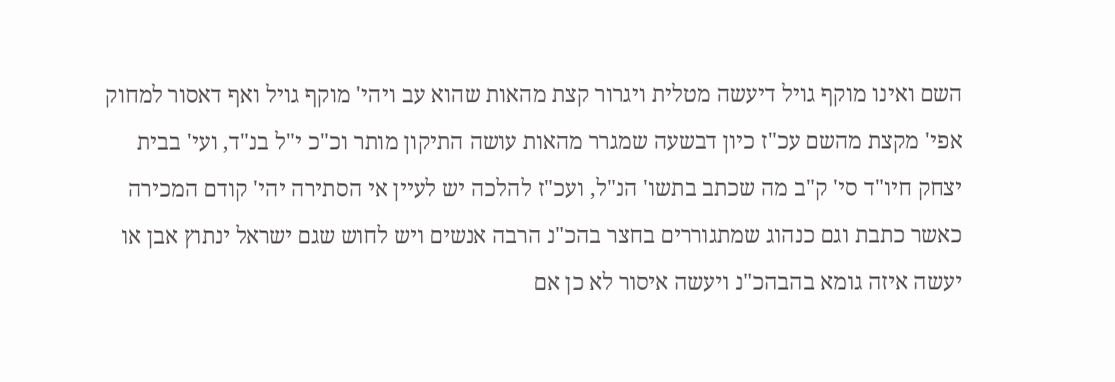השם ואינו מוקף גויל דיעשה מטלית ויגרור קצת מהאות שהוא עב ויהי' מוקף גויל ואף דאסור למחוק אפי' מקצת מהשם עכ"ז כיון דבשעה שמגרר מהאות עושה התיקון מותר וכ"כ י"ל בנ"ד, ועי' בבית יצחק חיו"ד סי' ק"ב מה שכתב בתשו' הנ"ל, ועכ"ז להלכה יש לעיין אי הסתירה יהי' קודם המכירה כאשר כתבת וגם כנהוג שמתגוררים בחצר בהכ"נ הרבה אנשים ויש לחוש שגם ישראל ינתוץ אבן או יעשה איזה גומא בהבהכ"נ ויעשה איסור לא כן אם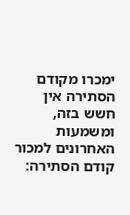ימכרו מקודם הסתירה אין חשש בזה, ומשמעות האחרונים למכור קודם הסתירה: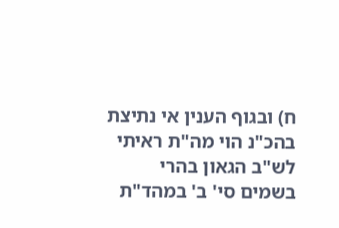ח) ובגוף הענין אי נתיצת בהכ"נ הוי מה"ת ראיתי לש"ב הגאון בהרי בשמים סי' ב' במהד"ת